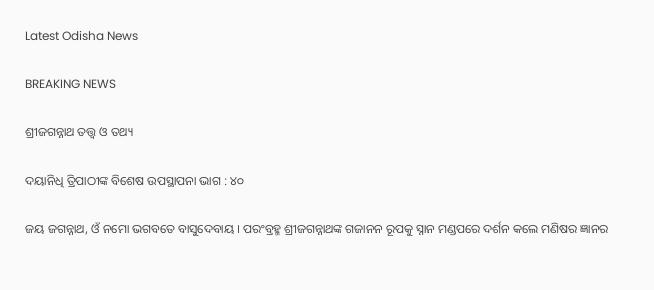Latest Odisha News

BREAKING NEWS

ଶ୍ରୀଜଗନ୍ନାଥ ତତ୍ତ୍ୱ ଓ ତଥ୍ୟ

ଦୟାନିଧି ତ୍ରିପାଠୀଙ୍କ ବିଶେଷ ଉପସ୍ଥାପନା ଭାଗ : ୪୦

ଜୟ ଜଗନ୍ନାଥ, ଓଁ ନମୋ ଭଗବତେ ବାସୁଦେବାୟ । ପରଂବ୍ରହ୍ମ ଶ୍ରୀଜଗନ୍ନାଥଙ୍କ ଗଜାନନ ରୂପକୁ ସ୍ନାନ ମଣ୍ଡପରେ ଦର୍ଶନ କଲେ ମଣିଷର ଜ୍ଞାନର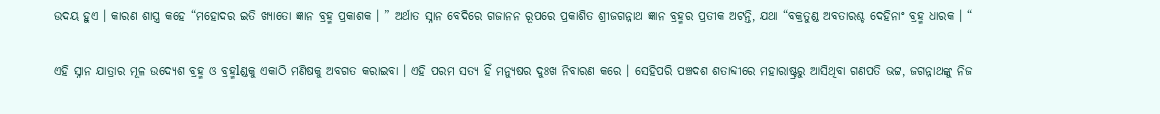ଉଦୟ ହୁଏ । କାରଣ ଶାସ୍ତ୍ର କହେ “ମହୋଦର ଇତି ଖ୍ୟାତୋ ଜ୍ଞାନ ବ୍ରହ୍ମ ପ୍ରକାଶକ । ” ଅର୍ଥାତ ସ୍ନାନ ବେଦିରେ ଗଜାନନ ରୂପରେ ପ୍ରକାଶିତ ଶ୍ରୀଜଗନ୍ନାଥ ଜ୍ଞାନ ବ୍ରହ୍ମର ପ୍ରତୀକ ଅଟନ୍ତି, ଯଥା “ବକ୍ରତୁଣ୍ଡ ଅବତାରଶ୍ଚ ଦେହିନାଂ ବ୍ରହ୍ମ ଧାରକ । “

ଏହି ସ୍ନାନ ଯାତ୍ରାର ମୂଳ ଉଦ୍ୟେଶ ବ୍ରହ୍ମ ଓ ବ୍ରହ୍ମlଣ୍ଡକୁ ଏକାଠି ମଣିଷକୁ ଅବଗତ କରାଇବା । ଏହି ପରମ ସତ୍ୟ ହିଁ ମନ୍ୟୁଷର ଦୁଃଖ ନିବାରଣ କରେ । ସେହିପରି ପଞ୍ଚଦଶ ଶତାବ୍ଦୀରେ ମହାରାଷ୍ଟ୍ରରୁ ଆସିଥିବା ଗଣପତି ଭଟ୍ଟ, ଜଗନ୍ନାଥଙ୍କୁ ନିଜ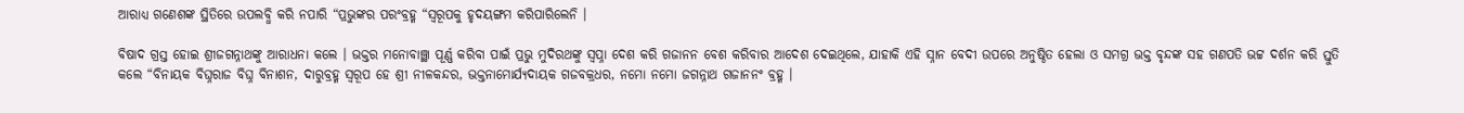ଆରାଧ୍ୟ ଗଣେଶଙ୍କ ସ୍ଥିତିରେ ଉପଲବ୍ଧି କରି ନପାରି “ପ୍ରଭୁଙ୍କର ପରଂବ୍ରହ୍ମ “ସ୍ୱରୂପକୁ ହୃଦୟଙ୍ଗମ କରିପାରିଲେନି ।

ବିଷାଦ ଗ୍ରସ୍ତ ହୋଇ ଶ୍ରୀଜଗନ୍ନାଥଙ୍କୁ ଆରାଧନା କଲେ । ଭକ୍ତର ମନୋବାଞ୍ଛା ପୂର୍ଣ୍ଣ କରିବା ପାଇଁ ପ୍ରଭୁ ମୁଦିରଥଙ୍କୁ ସ୍ୱପ୍ନା ଦେଶ କରି ଗଜାନନ ବେଶ କରିବାର ଆଦେଶ ଦେଇଥିଲେ, ଯାହାକି ଏହି ସ୍ନାନ ବେଦୀ ଉପରେ ଅନୁଷ୍ଠିତ ହେଲା ଓ ସମଗ୍ର ଭକ୍ତ ବୃନ୍ଦଙ୍କ ସହ ଗଣପତି ଭଟ୍ଟ ଦର୍ଶନ କରି ସ୍ତୁତି କଲେ “ବିନାୟକ ବିଘ୍ନରାଜ ବିଘ୍ନ ବିନାଶନ, ଦାରୁବ୍ରହ୍ମ ସ୍ୱରୂପ ହେ ଶ୍ରୀ ନୀଳକନ୍ଦର, ଭକ୍ତନାମୋର୍ଯ୍ୟଦାୟକ ଗଜବକ୍ରଧର, ନମୋ ନମୋ ଜଗନ୍ନାଥ ଗଜାନନଂ ବ୍ରହ୍ମ ।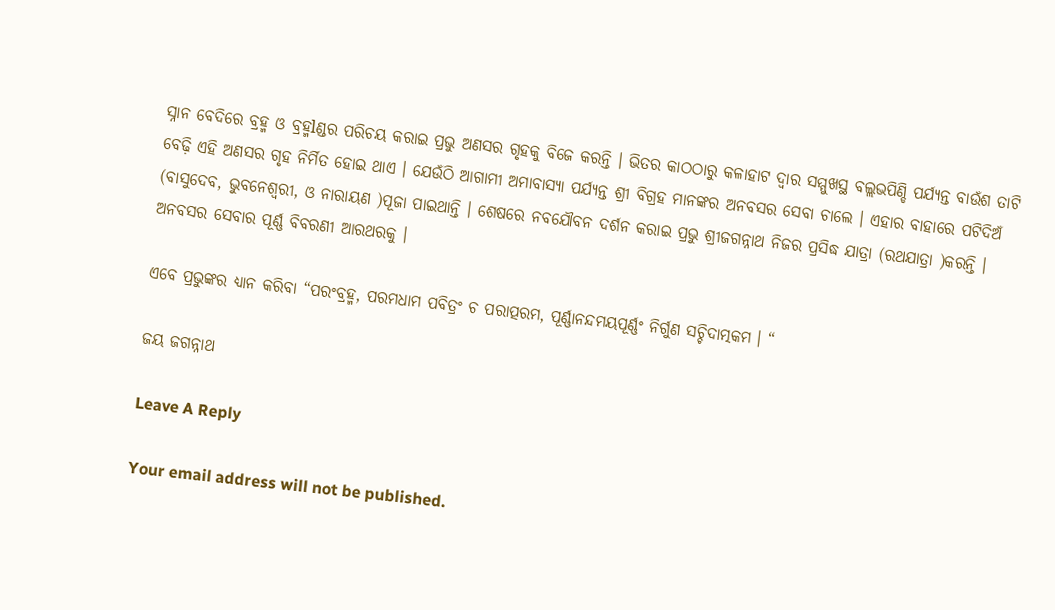ସ୍ନାନ ବେଦିରେ ବ୍ରହ୍ମ ଓ ବ୍ରହ୍ମlଣ୍ଡର ପରିଚୟ କରାଇ ପ୍ରଭୁ ଅଣସର ଗୃହକୁ ବିଜେ କରନ୍ତି । ଭିତର କାଠଠାରୁ କଳାହାଟ ଦ୍ୱାର ସମ୍ମୁଖସ୍ଥ ବଲ୍ଲଭପିଣ୍ଡି ପର୍ଯ୍ୟନ୍ତ ବାଉଁଶ ତାଟି ବେଢ଼ି ଏହି ଅଣସର ଗୃହ ନିର୍ମିତ ହୋଇ ଥାଏ । ଯେଉଁଠି ଆଗାମୀ ଅମାବାସ୍ୟା ପର୍ଯ୍ୟନ୍ତ ଶ୍ରୀ ବିଗ୍ରହ ମାନଙ୍କର ଅନବସର ସେବା ଚାଲେ । ଏହାର ବାହାରେ ପଟିଦିଅଁ (ବାସୁଦେବ, ଭୁବନେଶ୍ୱରୀ, ଓ ନାରାୟଣ )ପୂଜା ପାଇଥାନ୍ତି । ଶେଷରେ ନବଯୌବନ ଦର୍ଶନ କରାଇ ପ୍ରଭୁ ଶ୍ରୀଜଗନ୍ନାଥ ନିଜର ପ୍ରସିଦ୍ଧ ଯାତ୍ରା (ରଥଯାତ୍ରା )କରନ୍ତି । ଅନବସର ସେବାର ପୂର୍ଣ୍ଣ ବିବରଣୀ ଆରଥରକୁ ।

ଏବେ ପ୍ରଭୁଙ୍କର ଧ୍ୟାନ କରିବା “ପରଂବ୍ରହ୍ମ, ପରମଧାମ ପବିତ୍ରଂ ଚ ପରାତ୍ପରମ, ପୂର୍ଣ୍ଣାନନ୍ଦମୟପୂର୍ଣ୍ଣଂ ନିର୍ଗୁଣ ସଚ୍ଚିଦାତ୍ମକମ । “

ଜୟ ଜଗନ୍ନାଥ

Leave A Reply

Your email address will not be published.